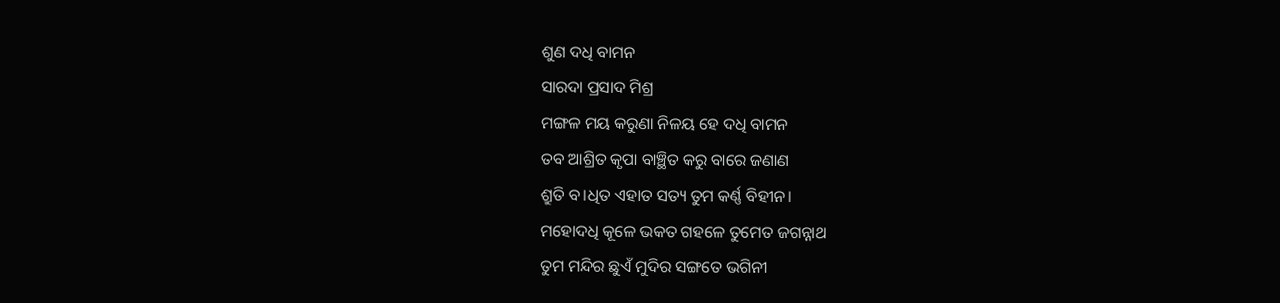ଶୁଣ ଦଧି ବାମନ
ସାରଦା ପ୍ରସାଦ ମିଶ୍ର
ମଙ୍ଗଳ ମୟ କରୁଣା ନିଳୟ ହେ ଦଧି ବାମନ
ତବ ଆଶ୍ରିତ କୃପା ବାଞ୍ଛିତ କରୁ ବାରେ ଜଣାଣ
ଶ୍ରୁତି ବ।ଧିତ ଏହାତ ସତ୍ୟ ତୁମ କର୍ଣ୍ଣ ବିହୀନ।
ମହୋଦଧି କୂଳେ ଭକତ ଗହଳେ ତୁମେତ ଜଗନ୍ନାଥ
ତୁମ ମନ୍ଦିର ଛୁଏଁ ମୁଦିର ସଙ୍ଗତେ ଭଗିନୀ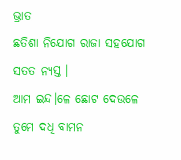ଭ୍ରାତ
ଛତିଶା ନିଯୋଗ ରାଜା ସହଯୋଗ ସତତ ନ୍ୟସ୍ତ ।
ଆମ ଇନ୍ଦ।ଳେ ଛୋଟ ଦେଉଳେ ତୁମେ ଦଧି ବାମନ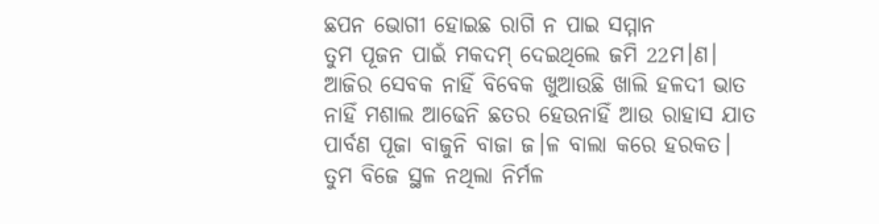ଛପନ ଭୋଗୀ ହୋଇଛ ରାଗି ନ ପାଇ ସମ୍ମାନ
ତୁମ ପୂଜନ ପାଇଁ ମକଦମ୍ ଦେଇଥିଲେ ଜମି 22ମ।ଣ।
ଆଜିର ସେବକ ନାହିଁ ବିବେକ ଖୁଆଉଛି ଖାଲି ହଳଦୀ ଭାତ
ନାହିଁ ମଶାଲ ଆଢେନି ଛତର ହେଉନାହିଁ ଆଉ ରାହାସ ଯାତ
ପାର୍ବଣ ପୂଜା ବାଜୁନି ବାଜା ଜ।ଳ ବାଲା କରେ ହରକତ।
ତୁମ ବିଜେ ସ୍ଥଳ ନଥିଲା ନିର୍ମଳ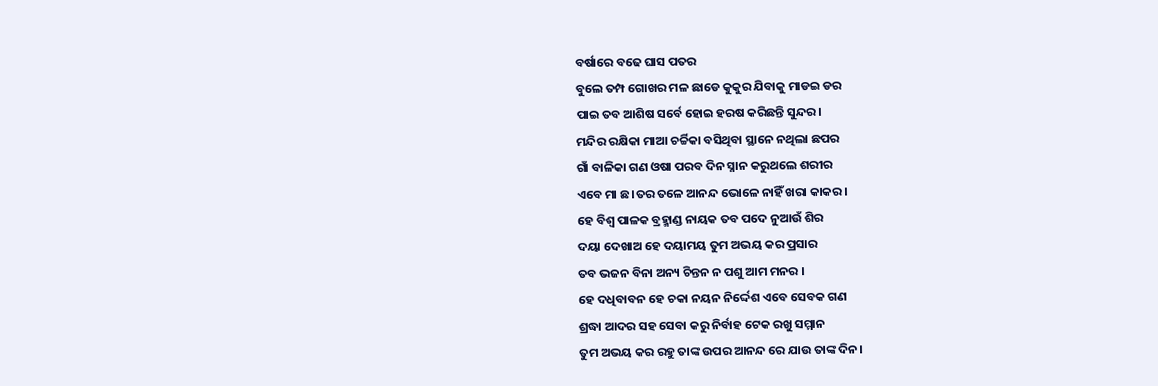ବର୍ଷାରେ ବଢେ ଘାସ ପତର
ବୁଲେ ତମ୍ପ ଗୋଖର ମଳ ଛାଡେ କୁକୁର ଯିବାକୁ ମାଡଇ ଡର
ପାଇ ତବ ଆଶିଷ ସର୍ବେ ହୋଇ ହରଷ କରିଛନ୍ତି ସୁନ୍ଦର।
ମନ୍ଦିର ରକ୍ଷିକା ମାଆ ଚର୍ଚ୍ଚିକା ବସିଥିବା ସ୍ଥାନେ ନଥିଲା ଛପର
ଗାଁ ବାଳିକା ଗଣ ଓଷା ପରବ ଦିନ ସ୍ନାନ କରୁଥଲେ ଶରୀର
ଏବେ ମା ଛ।ତର ତଳେ ଆନନ୍ଦ ଭୋଳେ ନାହିଁ ଖରା କାକର।
ହେ ବିଶ୍ଵ ପାଳକ ବ୍ରହ୍ମାଣ୍ଡ ନାୟକ ତବ ପଦେ ନୁଆଉଁ ଶିର
ଦୟା ଦେଖାଅ ହେ ଦୟାମୟ ତୁମ ଅଭୟ କର ପ୍ରସାର
ତବ ଭଜନ ବିନା ଅନ୍ୟ ଚିନ୍ତନ ନ ପଶୁ ଆମ ମନର ।
ହେ ଦଧିବାବନ ହେ ଚକା ନୟନ ନିର୍ଦ୍ଦେଶ ଏବେ ସେବକ ଗଣ
ଶ୍ରଦ୍ଧା ଆଦର ସହ ସେବା କରୁ ନିର୍ବାହ ଟେକ ରଖୁ ସମ୍ମାନ
ତୁମ ଅଭୟ କର ରହୁ ତାଙ୍କ ଉପର ଆନନ୍ଦ ରେ ଯାଉ ତାଙ୍କ ଦିନ।